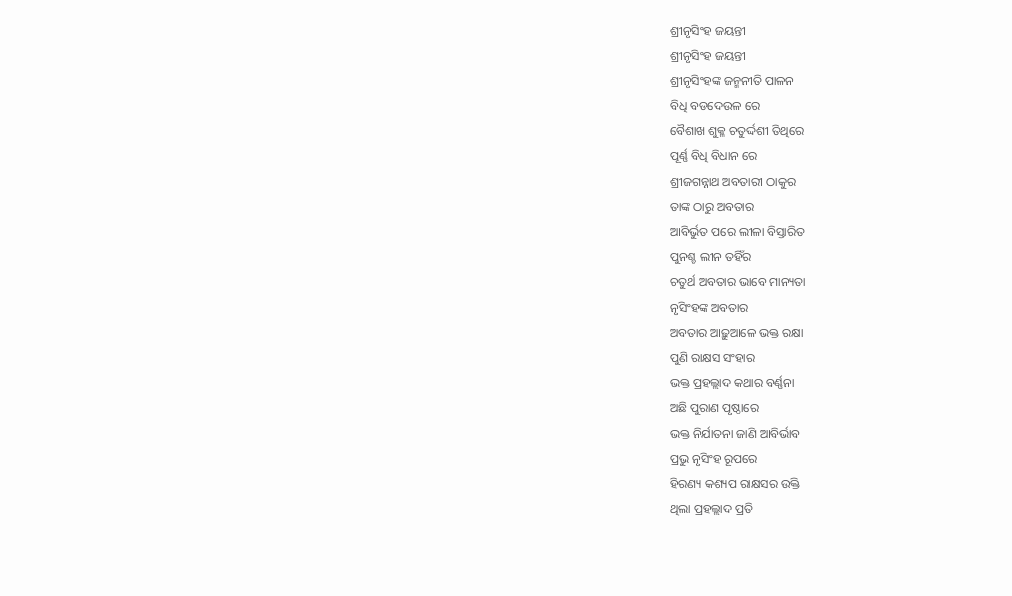ଶ୍ରୀନୃସିଂହ ଜୟନ୍ତୀ
ଶ୍ରୀନୃସିଂହ ଜୟନ୍ତୀ
ଶ୍ରୀନୃସିଂହଙ୍କ ଜନ୍ମନୀତି ପାଳନ
ବିଧି ବଡଦେଉଳ ରେ
ବୈଶାଖ ଶୁକ୍ଳ ଚତୁର୍ଦ୍ଦଶୀ ତିଥିରେ
ପୂର୍ଣ୍ଣ ବିଧି ବିଧାନ ରେ
ଶ୍ରୀଜଗନ୍ନାଥ ଅବତାରୀ ଠାକୁର
ତାଙ୍କ ଠାରୁ ଅବତାର
ଆବିର୍ଭୁତ ପରେ ଲୀଳା ବିସ୍ତାରିତ
ପୁନଶ୍ଚ ଲୀନ ତହିଁର
ଚତୁର୍ଥ ଅବତାର ଭାବେ ମାନ୍ୟତା
ନୃସିଂହଙ୍କ ଅବତାର
ଅବତାର ଆଢ଼ୁଆଳେ ଭକ୍ତ ରକ୍ଷା
ପୁଣି ରାକ୍ଷସ ସଂହାର
ଭକ୍ତ ପ୍ରହଲ୍ଲାଦ କଥାର ବର୍ଣ୍ଣନା
ଅଛି ପୁରାଣ ପୃଷ୍ଠାରେ
ଭକ୍ତ ନିର୍ଯାତନା ଜାଣି ଆବିର୍ଭାବ
ପ୍ରଭୁ ନୃସିଂହ ରୂପରେ
ହିରଣ୍ୟ କଶ୍ୟପ ରାକ୍ଷସର ଉକ୍ତି
ଥିଲା ପ୍ରହଲ୍ଲାଦ ପ୍ରତି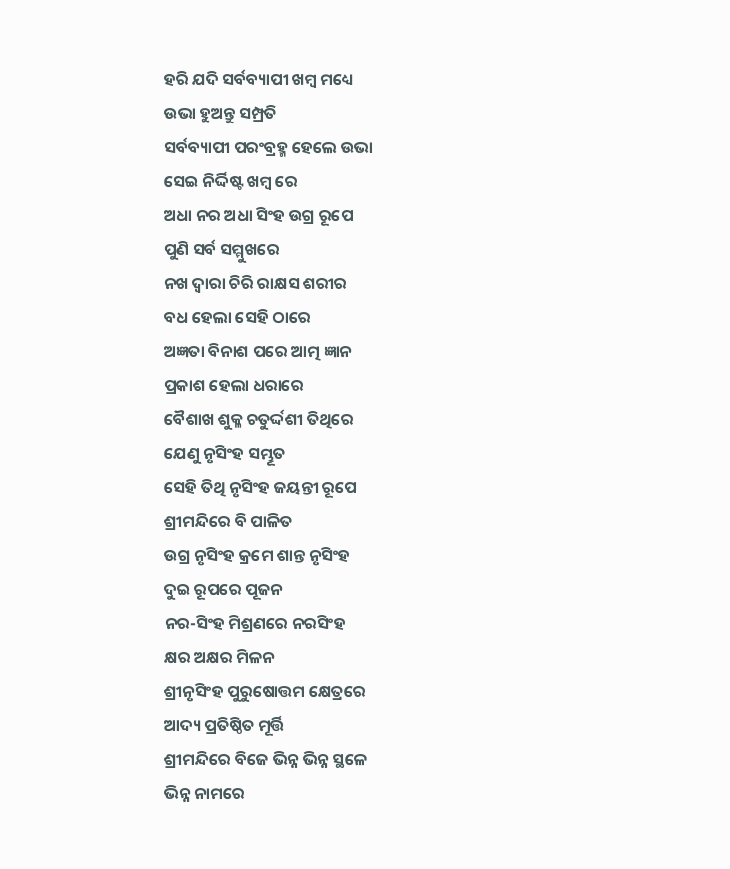ହରି ଯଦି ସର୍ବବ୍ୟାପୀ ଖମ୍ବ ମଧ୍ୟେ
ଉଭା ହୁଅନ୍ତୁ ସମ୍ପ୍ରତି
ସର୍ବବ୍ୟାପୀ ପରଂବ୍ରହ୍ମ ହେଲେ ଉଭା
ସେଇ ନିର୍ଦ୍ଦିଷ୍ଟ ଖମ୍ବ ରେ
ଅଧା ନର ଅଧା ସିଂହ ଉଗ୍ର ରୂପେ
ପୁଣି ସର୍ବ ସମ୍ମୁଖରେ
ନଖ ଦ୍ଵାରା ଚିରି ରାକ୍ଷସ ଶରୀର
ବଧ ହେଲା ସେହି ଠାରେ
ଅଜ୍ଞତା ବିନାଶ ପରେ ଆତ୍ମ ଜ୍ଞାନ
ପ୍ରକାଶ ହେଲା ଧରାରେ
ବୈଶାଖ ଶୁକ୍ଳ ଚତୁର୍ଦ୍ଦଶୀ ତିଥିରେ
ଯେଣୁ ନୃସିଂହ ସମ୍ଭୂତ
ସେହି ତିଥି ନୃସିଂହ ଜୟନ୍ତୀ ରୂପେ
ଶ୍ରୀମନ୍ଦିରେ ବି ପାଳିତ
ଉଗ୍ର ନୃସିଂହ କ୍ରମେ ଶାନ୍ତ ନୃସିଂହ
ଦୁଇ ରୂପରେ ପୂଜନ
ନର-ସିଂହ ମିଶ୍ରଣରେ ନରସିଂହ
କ୍ଷର ଅକ୍ଷର ମିଳନ
ଶ୍ରୀନୃସିଂହ ପୁରୁଷୋତ୍ତମ କ୍ଷେତ୍ରରେ
ଆଦ୍ୟ ପ୍ରତିଷ୍ଠିତ ମୂର୍ତ୍ତି
ଶ୍ରୀମନ୍ଦିରେ ବିଜେ ଭିନ୍ନ ଭିନ୍ନ ସ୍ଥଳେ
ଭିନ୍ନ ନାମରେ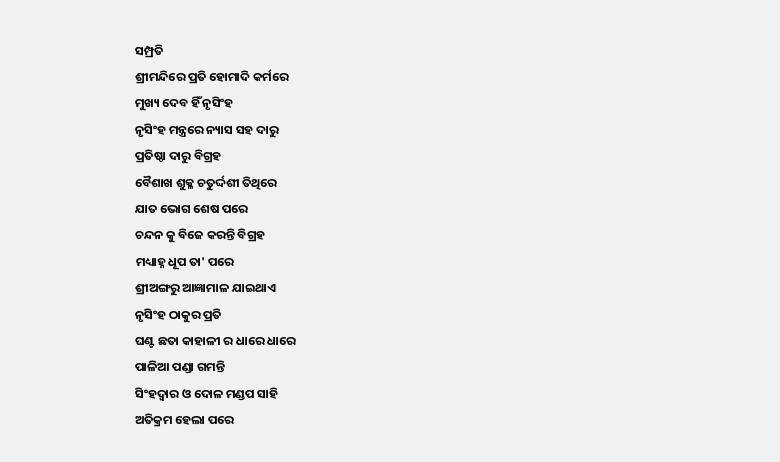ସମ୍ପ୍ରତି
ଶ୍ରୀମନ୍ଦିରେ ପ୍ରତି ହୋମାଦି କର୍ମରେ
ମୁଖ୍ୟ ଦେବ ହିଁ ନୃସିଂହ
ନୃସିଂହ ମନ୍ତ୍ରରେ ନ୍ୟାସ ସହ ଦାରୁ
ପ୍ରତିଷ୍ଠା ଦାରୁ ବିଗ୍ରହ
ବୈଶାଖ ଶୁକ୍ଳ ଚତୁର୍ଦ୍ଦଶୀ ତିଥିରେ
ଯାତ ଭୋଗ ଶେଷ ପରେ
ଚନ୍ଦନ କୁ ବିଜେ କରନ୍ତି ବିଗ୍ରହ
ମଧ୍ୟାହ୍ନ ଧୂପ ତା' ପରେ
ଶ୍ରୀଅଙ୍ଗରୁ ଆଜ୍ଞାମାଳ ଯାଇଥାଏ
ନୃସିଂହ ଠାକୁର ପ୍ରତି
ଘଣ୍ଟ ଛତା କାହାଳୀ ର ଧାରେ ଧାରେ
ପାଳିଆ ପଣ୍ଡା ଗମନ୍ତି
ସିଂହଦ୍ୱାର ଓ ଦୋଳ ମଣ୍ଡପ ସାହି
ଅତିକ୍ରମ ହେଲା ପରେ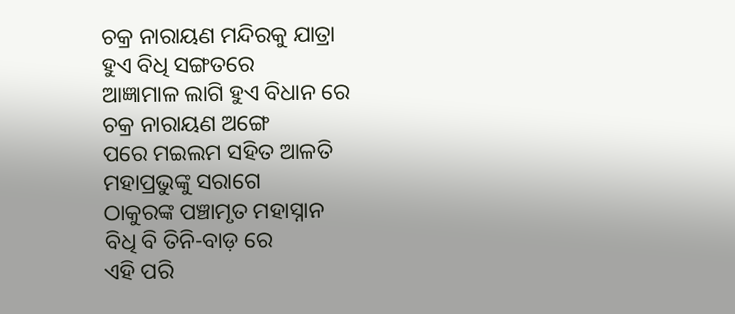ଚକ୍ର ନାରାୟଣ ମନ୍ଦିରକୁ ଯାତ୍ରା
ହୁଏ ବିଧି ସଙ୍ଗତରେ
ଆଜ୍ଞାମାଳ ଲାଗି ହୁଏ ବିଧାନ ରେ
ଚକ୍ର ନାରାୟଣ ଅଙ୍ଗେ
ପରେ ମଇଲମ ସହିତ ଆଳତି
ମହାପ୍ରଭୁଙ୍କୁ ସରାଗେ
ଠାକୁରଙ୍କ ପଞ୍ଚାମୃତ ମହାସ୍ନାନ
ବିଧି ବି ତିନି-ବାଡ଼ ରେ
ଏହି ପରି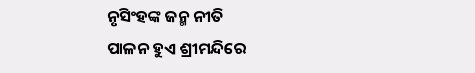ନୃସିଂହଙ୍କ ଜନ୍ମ ନୀତି
ପାଳନ ହୁଏ ଶ୍ରୀମନ୍ଦିରେ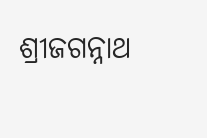ଶ୍ରୀଜଗନ୍ନାଥ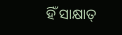ହିଁ ସାକ୍ଷାତ୍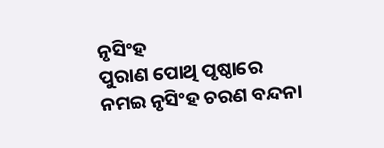ନୃସିଂହ
ପୁରାଣ ପୋଥି ପୃଷ୍ଠାରେ
ନମଇ ନୃସିଂହ ଚରଣ ବନ୍ଦନା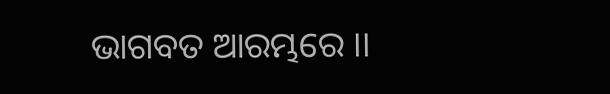ଭାଗବତ ଆରମ୍ଭରେ ।।